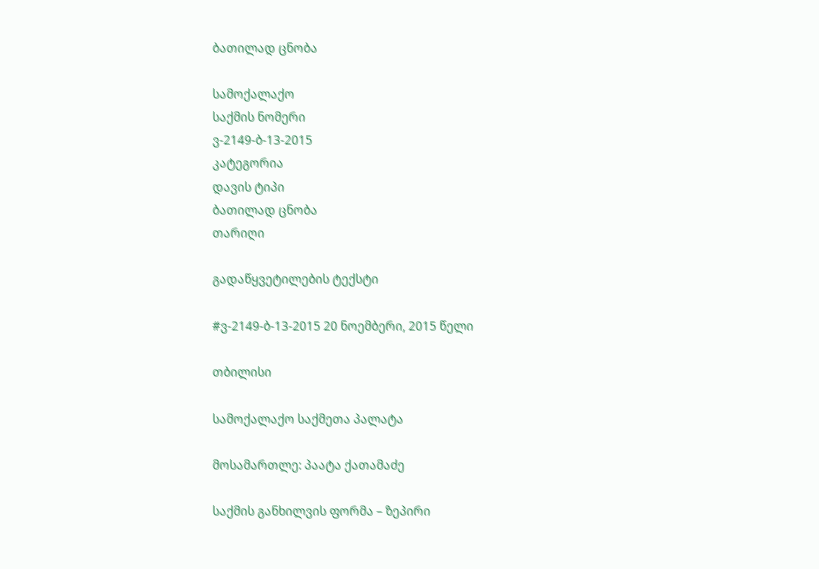ბათილად ცნობა

სამოქალაქო
საქმის ნომერი
ვ-2149-ბ-13-2015
კატეგორია
დავის ტიპი
ბათილად ცნობა
თარიღი

გადაწყვეტილების ტექსტი

#ვ-2149-ბ-13-2015 20 ნოემბერი, 2015 წელი

თბილისი

სამოქალაქო საქმეთა პალატა

მოსამართლე: პაატა ქათამაძე

საქმის განხილვის ფორმა – ზეპირი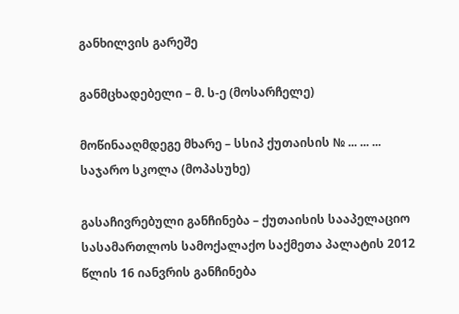განხილვის გარეშე

განმცხადებელი – მ. ს-ე (მოსარჩელე)

მოწინააღმდეგე მხარე – სსიპ ქუთაისის № ... ... ... საჯარო სკოლა (მოპასუხე)

გასაჩივრებული განჩინება – ქუთაისის სააპელაციო სასამართლოს სამოქალაქო საქმეთა პალატის 2012 წლის 16 იანვრის განჩინება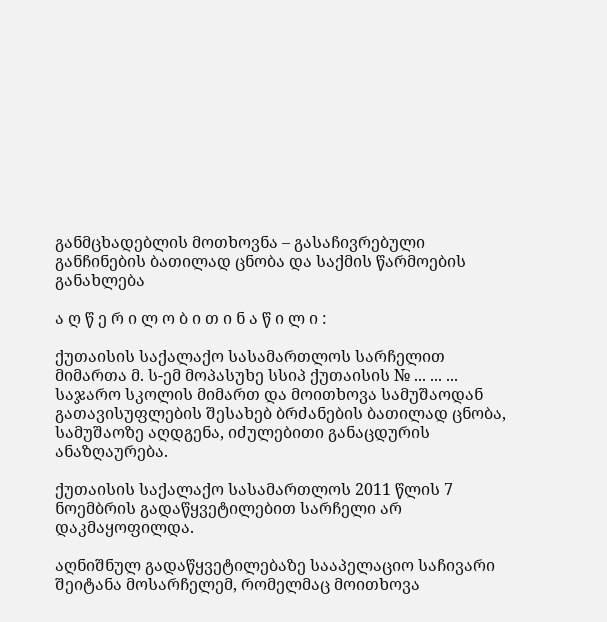განმცხადებლის მოთხოვნა – გასაჩივრებული განჩინების ბათილად ცნობა და საქმის წარმოების განახლება

ა ღ წ ე რ ი ლ ო ბ ი თ ი ნ ა წ ი ლ ი :

ქუთაისის საქალაქო სასამართლოს სარჩელით მიმართა მ. ს-ემ მოპასუხე სსიპ ქუთაისის № ... ... ... საჯარო სკოლის მიმართ და მოითხოვა სამუშაოდან გათავისუფლების შესახებ ბრძანების ბათილად ცნობა, სამუშაოზე აღდგენა, იძულებითი განაცდურის ანაზღაურება.

ქუთაისის საქალაქო სასამართლოს 2011 წლის 7 ნოემბრის გადაწყვეტილებით სარჩელი არ დაკმაყოფილდა.

აღნიშნულ გადაწყვეტილებაზე სააპელაციო საჩივარი შეიტანა მოსარჩელემ, რომელმაც მოითხოვა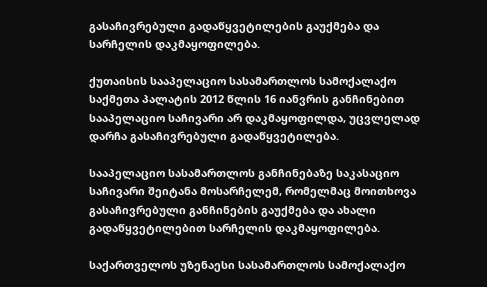გასაჩივრებული გადაწყვეტილების გაუქმება და სარჩელის დაკმაყოფილება.

ქუთაისის სააპელაციო სასამართლოს სამოქალაქო საქმეთა პალატის 2012 წლის 16 იანვრის განჩინებით სააპელაციო საჩივარი არ დაკმაყოფილდა, უცვლელად დარჩა გასაჩივრებული გადაწყვეტილება.

სააპელაციო სასამართლოს განჩინებაზე საკასაციო საჩივარი შეიტანა მოსარჩელემ, რომელმაც მოითხოვა გასაჩივრებული განჩინების გაუქმება და ახალი გადაწყვეტილებით სარჩელის დაკმაყოფილება.

საქართველოს უზენაესი სასამართლოს სამოქალაქო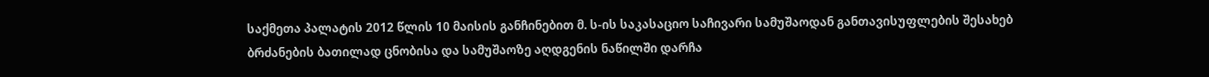საქმეთა პალატის 2012 წლის 10 მაისის განჩინებით მ. ს-ის საკასაციო საჩივარი სამუშაოდან განთავისუფლების შესახებ ბრძანების ბათილად ცნობისა და სამუშაოზე აღდგენის ნაწილში დარჩა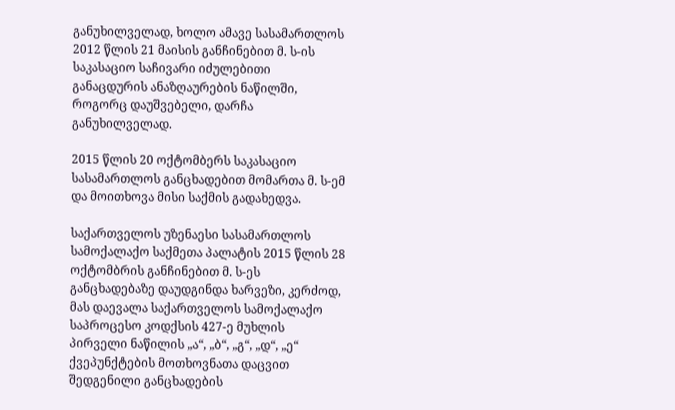განუხილველად, ხოლო ამავე სასამართლოს 2012 წლის 21 მაისის განჩინებით მ. ს-ის საკასაციო საჩივარი იძულებითი განაცდურის ანაზღაურების ნაწილში, როგორც დაუშვებელი, დარჩა განუხილველად.

2015 წლის 20 ოქტომბერს საკასაციო სასამართლოს განცხადებით მომართა მ. ს-ემ და მოითხოვა მისი საქმის გადახედვა.

საქართველოს უზენაესი სასამართლოს სამოქალაქო საქმეთა პალატის 2015 წლის 28 ოქტომბრის განჩინებით მ. ს-ეს განცხადებაზე დაუდგინდა ხარვეზი, კერძოდ, მას დაევალა საქართველოს სამოქალაქო საპროცესო კოდქსის 427-ე მუხლის პირველი ნაწილის „ა“, „ბ“, „გ“, „დ“, „ე“ ქვეპუნქტების მოთხოვნათა დაცვით შედგენილი განცხადების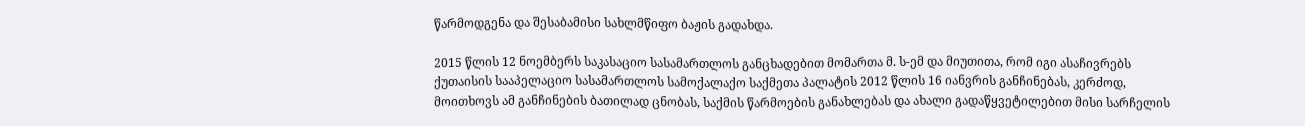წარმოდგენა და შესაბამისი სახლმწიფო ბაჟის გადახდა.

2015 წლის 12 ნოემბერს საკასაციო სასამართლოს განცხადებით მომართა მ. ს-ემ და მიუთითა, რომ იგი ასაჩივრებს ქუთაისის სააპელაციო სასამართლოს სამოქალაქო საქმეთა პალატის 2012 წლის 16 იანვრის განჩინებას, კერძოდ, მოითხოვს ამ განჩინების ბათილად ცნობას, საქმის წარმოების განახლებას და ახალი გადაწყვეტილებით მისი სარჩელის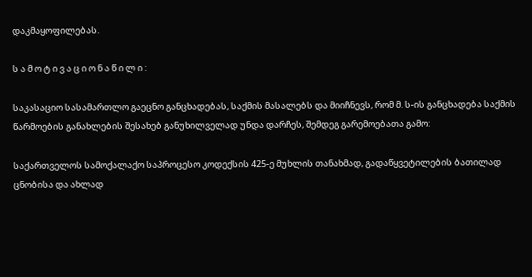დაკმაყოფილებას.

ს ა მ ო ტ ი ვ ა ც ი ო ნ ა წ ი ლ ი :

საკასაციო სასამართლო გაეცნო განცხადებას, საქმის მასალებს და მიიჩნევს, რომ მ. ს-ის განცხადება საქმის წარმოების განახლების შესახებ განუხილველად უნდა დარჩეს, შემდეგ გარემოებათა გამო:

საქართველოს სამოქალაქო საპროცესო კოდექსის 425-ე მუხლის თანახმად, გადაწყვეტილების ბათილად ცნობისა და ახლად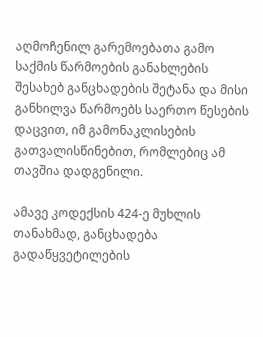აღმოჩენილ გარემოებათა გამო საქმის წარმოების განახლების შესახებ განცხადების შეტანა და მისი განხილვა წარმოებს საერთო წესების დაცვით, იმ გამონაკლისების გათვალისწინებით, რომლებიც ამ თავშია დადგენილი.

ამავე კოდექსის 424-ე მუხლის თანახმად, განცხადება გადაწყვეტილების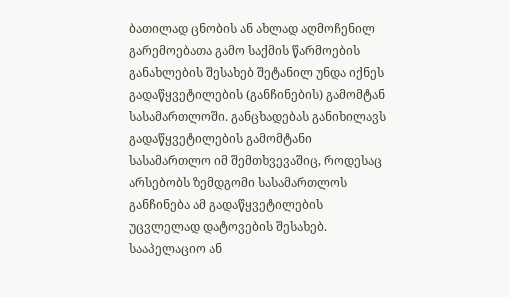ბათილად ცნობის ან ახლად აღმოჩენილ გარემოებათა გამო საქმის წარმოების განახლების შესახებ შეტანილ უნდა იქნეს გადაწყვეტილების (განჩინების) გამომტან სასამართლოში. განცხადებას განიხილავს გადაწყვეტილების გამომტანი სასამართლო იმ შემთხვევაშიც, როდესაც არსებობს ზემდგომი სასამართლოს განჩინება ამ გადაწყვეტილების უცვლელად დატოვების შესახებ. სააპელაციო ან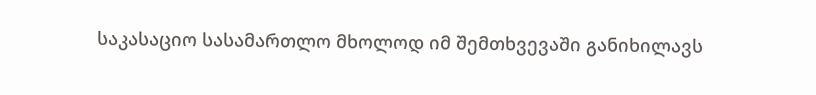საკასაციო სასამართლო მხოლოდ იმ შემთხვევაში განიხილავს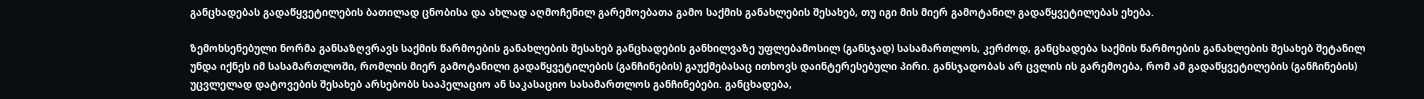განცხადებას გადაწყვეტილების ბათილად ცნობისა და ახლად აღმოჩენილ გარემოებათა გამო საქმის განახლების შესახებ, თუ იგი მის მიერ გამოტანილ გადაწყვეტილებას ეხება.

ზემოხსენებული ნორმა განსაზღვრავს საქმის წარმოების განახლების შესახებ განცხადების განხილვაზე უფლებამოსილ (განსჯად) სასამართლოს, კერძოდ, განცხადება საქმის წარმოების განახლების შესახებ შეტანილ უნდა იქნეს იმ სასამართლოში, რომლის მიერ გამოტანილი გადაწყვეტილების (განჩინების) გაუქმებასაც ითხოვს დაინტერესებული პირი. განსჯადობას არ ცვლის ის გარემოება, რომ ამ გადაწყვეტილების (განჩინების) უცვლელად დატოვების შესახებ არსებობს სააპელაციო ან საკასაციო სასამართლოს განჩინებები. განცხადება,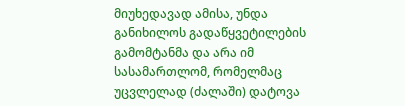მიუხედავად ამისა, უნდა განიხილოს გადაწყვეტილების გამომტანმა და არა იმ სასამართლომ, რომელმაც უცვლელად (ძალაში) დატოვა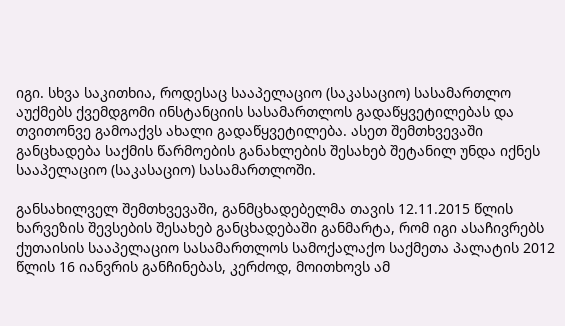იგი. სხვა საკითხია, როდესაც სააპელაციო (საკასაციო) სასამართლო აუქმებს ქვემდგომი ინსტანციის სასამართლოს გადაწყვეტილებას და თვითონვე გამოაქვს ახალი გადაწყვეტილება. ასეთ შემთხვევაში განცხადება საქმის წარმოების განახლების შესახებ შეტანილ უნდა იქნეს სააპელაციო (საკასაციო) სასამართლოში.

განსახილველ შემთხვევაში, განმცხადებელმა თავის 12.11.2015 წლის ხარვეზის შევსების შესახებ განცხადებაში განმარტა, რომ იგი ასაჩივრებს ქუთაისის სააპელაციო სასამართლოს სამოქალაქო საქმეთა პალატის 2012 წლის 16 იანვრის განჩინებას, კერძოდ, მოითხოვს ამ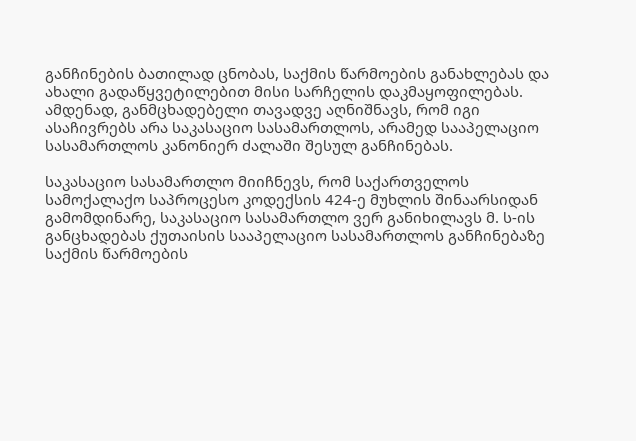განჩინების ბათილად ცნობას, საქმის წარმოების განახლებას და ახალი გადაწყვეტილებით მისი სარჩელის დაკმაყოფილებას. ამდენად, განმცხადებელი თავადვე აღნიშნავს, რომ იგი ასაჩივრებს არა საკასაციო სასამართლოს, არამედ სააპელაციო სასამართლოს კანონიერ ძალაში შესულ განჩინებას.

საკასაციო სასამართლო მიიჩნევს, რომ საქართველოს სამოქალაქო საპროცესო კოდექსის 424-ე მუხლის შინაარსიდან გამომდინარე, საკასაციო სასამართლო ვერ განიხილავს მ. ს-ის განცხადებას ქუთაისის სააპელაციო სასამართლოს განჩინებაზე საქმის წარმოების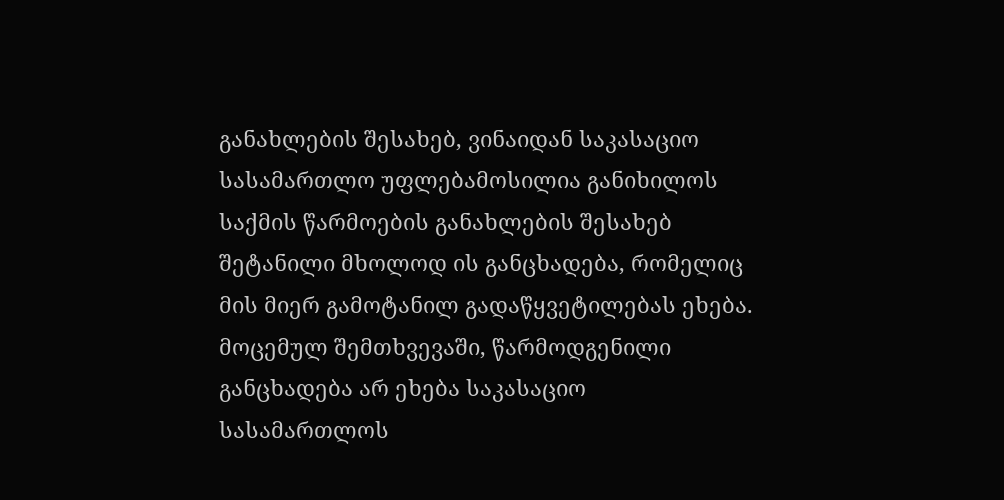განახლების შესახებ, ვინაიდან საკასაციო სასამართლო უფლებამოსილია განიხილოს საქმის წარმოების განახლების შესახებ შეტანილი მხოლოდ ის განცხადება, რომელიც მის მიერ გამოტანილ გადაწყვეტილებას ეხება. მოცემულ შემთხვევაში, წარმოდგენილი განცხადება არ ეხება საკასაციო სასამართლოს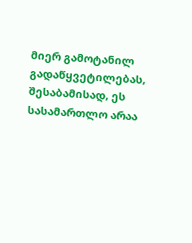მიერ გამოტანილ გადაწყვეტილებას, შესაბამისად, ეს სასამართლო არაა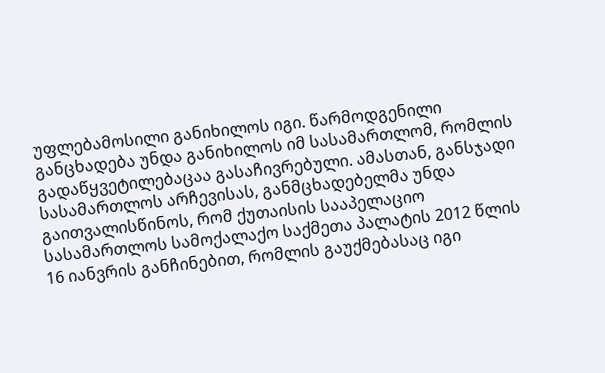უფლებამოსილი განიხილოს იგი. წარმოდგენილი განცხადება უნდა განიხილოს იმ სასამართლომ, რომლის გადაწყვეტილებაცაა გასაჩივრებული. ამასთან, განსჯადი სასამართლოს არჩევისას, განმცხადებელმა უნდა გაითვალისწინოს, რომ ქუთაისის სააპელაციო სასამართლოს სამოქალაქო საქმეთა პალატის 2012 წლის 16 იანვრის განჩინებით, რომლის გაუქმებასაც იგი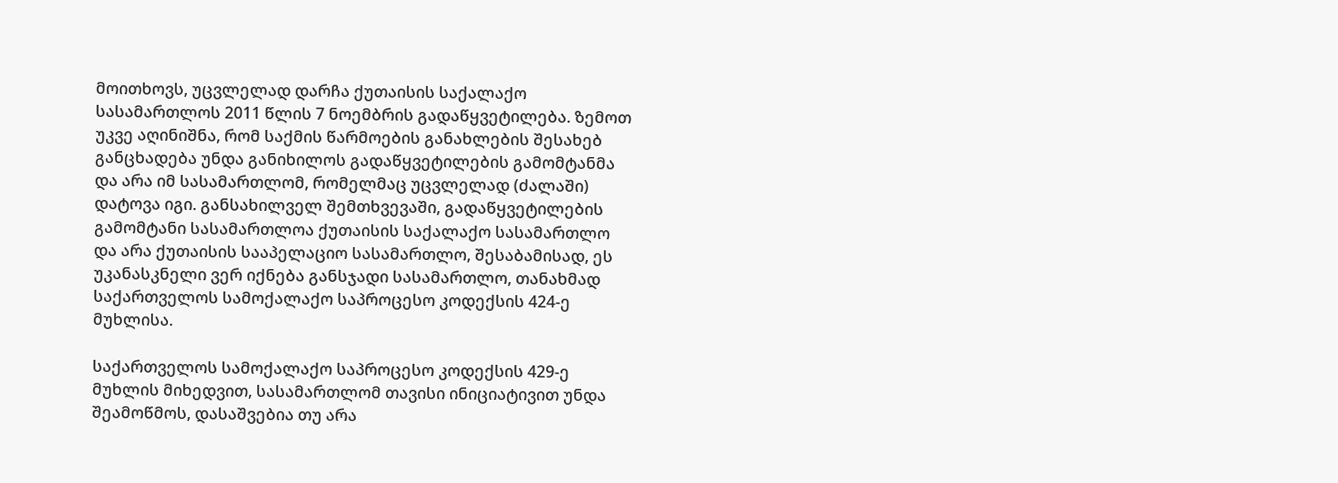მოითხოვს, უცვლელად დარჩა ქუთაისის საქალაქო სასამართლოს 2011 წლის 7 ნოემბრის გადაწყვეტილება. ზემოთ უკვე აღინიშნა, რომ საქმის წარმოების განახლების შესახებ განცხადება უნდა განიხილოს გადაწყვეტილების გამომტანმა და არა იმ სასამართლომ, რომელმაც უცვლელად (ძალაში) დატოვა იგი. განსახილველ შემთხვევაში, გადაწყვეტილების გამომტანი სასამართლოა ქუთაისის საქალაქო სასამართლო და არა ქუთაისის სააპელაციო სასამართლო, შესაბამისად, ეს უკანასკნელი ვერ იქნება განსჯადი სასამართლო, თანახმად საქართველოს სამოქალაქო საპროცესო კოდექსის 424-ე მუხლისა.

საქართველოს სამოქალაქო საპროცესო კოდექსის 429-ე მუხლის მიხედვით, სასამართლომ თავისი ინიციატივით უნდა შეამოწმოს, დასაშვებია თუ არა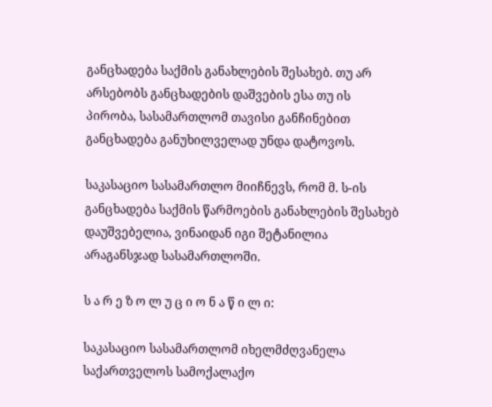განცხადება საქმის განახლების შესახებ. თუ არ არსებობს განცხადების დაშვების ესა თუ ის პირობა, სასამართლომ თავისი განჩინებით განცხადება განუხილველად უნდა დატოვოს.

საკასაციო სასამართლო მიიჩნევს, რომ მ. ს-ის განცხადება საქმის წარმოების განახლების შესახებ დაუშვებელია, ვინაიდან იგი შეტანილია არაგანსჯად სასამართლოში.

ს ა რ ე ზ ო ლ უ ც ი ო ნ ა წ ი ლ ი:

საკასაციო სასამართლომ იხელმძღვანელა საქართველოს სამოქალაქო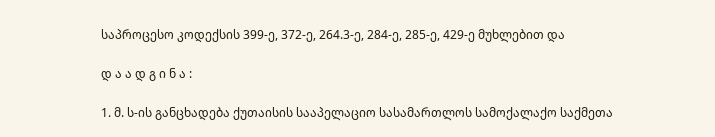საპროცესო კოდექსის 399-ე, 372-ე, 264.3-ე, 284-ე, 285-ე, 429-ე მუხლებით და

დ ა ა დ გ ი ნ ა :

1. მ. ს-ის განცხადება ქუთაისის სააპელაციო სასამართლოს სამოქალაქო საქმეთა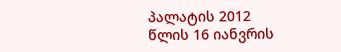პალატის 2012 წლის 16 იანვრის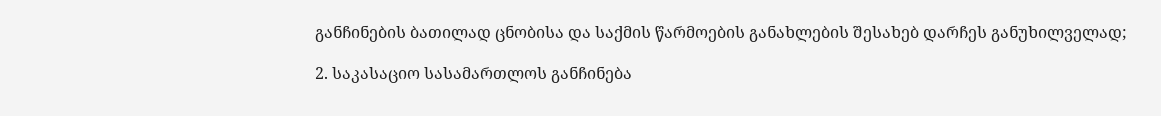განჩინების ბათილად ცნობისა და საქმის წარმოების განახლების შესახებ დარჩეს განუხილველად;

2. საკასაციო სასამართლოს განჩინება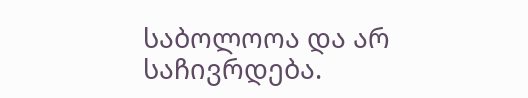საბოლოოა და არ საჩივრდება.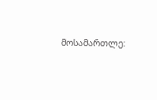მოსამართლე: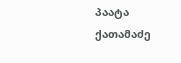პაატა ქათამაძე